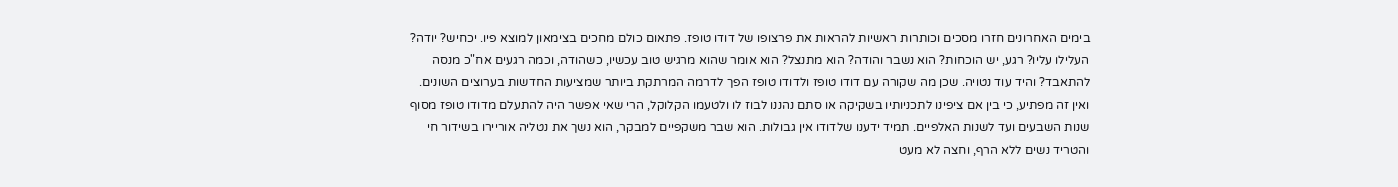בימים האחרונים חזרו מסכים וכותרות ראשיות להראות את פרצופו של דודו טופז. פתאום כולם מחכים בצימאון למוצא פיו. יכחיש? יודה? העלילו עליו? רגע, יש הוכחות? הוא נשבר והודה? הוא מתנצל? הוא אומר שהוא מרגיש טוב עכשיו, כשהודה, וכמה רגעים אח"כ מנסה להתאבד? והיד עוד נטויה. שכן מה שקורה עם דודו טופז ולדודו טופז הפך לדרמה המרתקת ביותר שמציעות החדשות בערוצים השונים.
ואין זה מפתיע, כי בין אם ציפינו לתכניותיו בשקיקה או סתם נהננו לבוז לו ולטעמו הקלוקל, הרי שאי אפשר היה להתעלם מדודו טופז מסוף שנות השבעים ועד לשנות האלפיים. תמיד ידענו שלדודו אין גבולות. הוא שבר משקפיים למבקר, הוא נשך את נטליה אוריירו בשידור חי והטריד נשים ללא הרף, וחצה לא מעט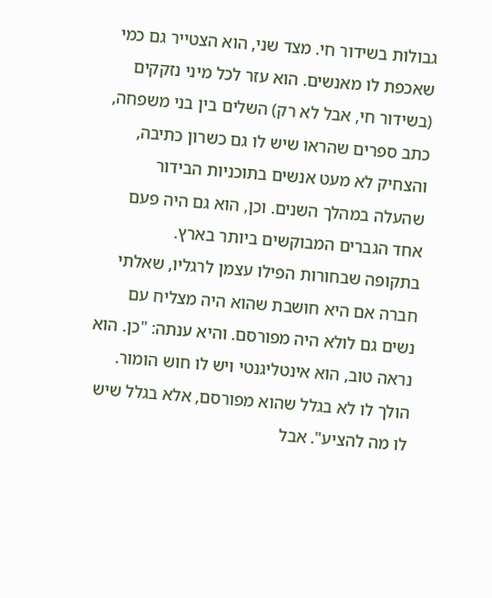גבולות בשידור חי. מצד שני, הוא הצטייר גם כמי שאכפת לו מאנשים. הוא עזר לכל מיני נזקקים (בשידור חי, אבל לא רק) השלים בין בני משפחה, כתב ספרים שהראו שיש לו גם כשרון כתיבה, והצחיק לא מעט אנשים בתוכניות הבידור שהעלה במהלך השנים. וכן, הוא גם היה פעם אחד הגברים המבוקשים ביותר בארץ.
בתקופה שבחורות הפילו עצמן לרגליו, שאלתי חברה אם היא חושבת שהוא היה מצליח עם נשים גם לולא היה מפורסם. והיא ענתה: "כן. הוא נראה טוב, הוא אינטליגנטי ויש לו חוש הומור. הולך לו לא בגלל שהוא מפורסם, אלא בגלל שיש לו מה להציע". אבל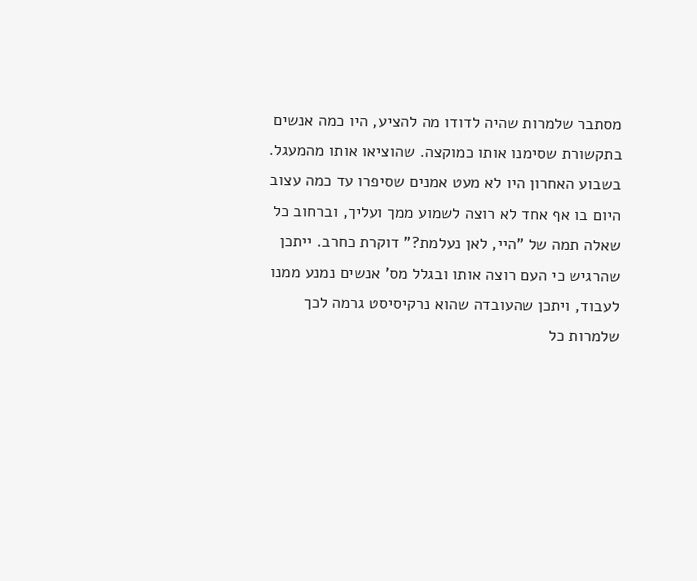מסתבר שלמרות שהיה לדודו מה להציע, היו כמה אנשים בתקשורת שסימנו אותו כמוקצה. שהוציאו אותו מהמעגל. בשבוע האחרון היו לא מעט אמנים שסיפרו עד כמה עצוב היום בו אף אחד לא רוצה לשמוע ממך ועליך, וברחוב כל שאלה תמה של "היי, לאן נעלמת?" דוקרת כחרב. ייתכן שהרגיש כי העם רוצה אותו ובגלל מס' אנשים נמנע ממנו לעבוד, ויתכן שהעובדה שהוא נרקיסיסט גרמה לכך שלמרות כל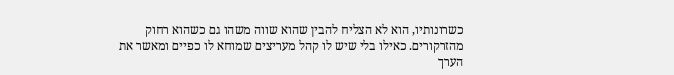כשרונותיו, הוא לא הצליח להבין שהוא שווה משהו גם כשהוא רחוק מהזרקורים. כאילו בלי שיש לו קהל מעריצים שמוחא לו כפיים ומאשר את הערך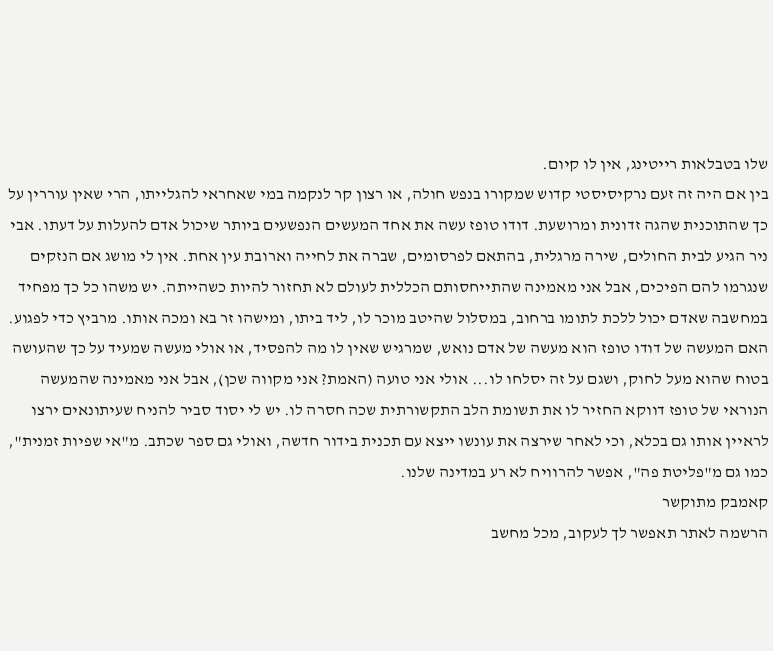שלו בטבלאות רייטינג, אין לו קיום.
בין אם היה זה זעם נרקיסיסטי קדוש שמקורו בנפש חולה, או רצון קר לנקמה במי שאחראי להגלייתו, הרי שאין עוררין על כך שהתוכנית שהגה זדונית ומרושעת. דודו טופז עשה את אחד המעשים הנפשעים ביותר שיכול אדם להעלות על דעתו. אבי ניר הגיע לבית החולים, שירה מרגלית, בהתאם לפרסומים, שברה את לחייה וארובת עין אחת. אין לי מושג אם הנזקים שנגרמו להם הפיכים, אבל אני מאמינה שהתייחסותם הכללית לעולם לא תחזור להיות כשהייתה. יש משהו כל כך מפחיד במחשבה שאדם יכול ללכת לתומו ברחוב, במסלול שהיטב מוכר לו, ליד ביתו, ומישהו זר בא ומכה אותו. מרביץ כדי לפגוע.
האם המעשה של דודו טופז הוא מעשה של אדם נואש, שמרגיש שאין לו מה להפסיד, או אולי מעשה שמעיד על כך שהעושה בטוח שהוא מעל לחוק, ושגם על זה יסלחו לו... אולי אני טועה (האמת? אני מקווה שכן), אבל אני מאמינה שהמעשה הנוראי של טופז דווקא החזיר לו את תשומת הלב התקשורתית שכה חסרה לו. יש לי יסוד סביר להניח שעיתונאים ירצו לראיין אותו גם בכלא, וכי לאחר שירצה את עונשו ייצא עם תכנית בידור חדשה, ואולי גם ספר שכתב. מ"אי שפיות זמנית", כמו גם מ"פליטת פה", אפשר להרוויח לא רע במדינה שלנו.
קאמבק מתוקשר
הרשמה לאתר תאפשר לך לעקוב, מכל מחשב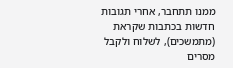ממנו תתחבר, אחרי תגובות חדשות בכתבות שקראת (מתמשכים), לשלוח ולקבל מסרים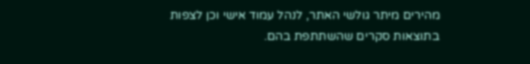מהירים מיתר גולשי האתר, לנהל עמוד אישי וכן לצפות בתוצאות סקרים שהשתתפת בהם.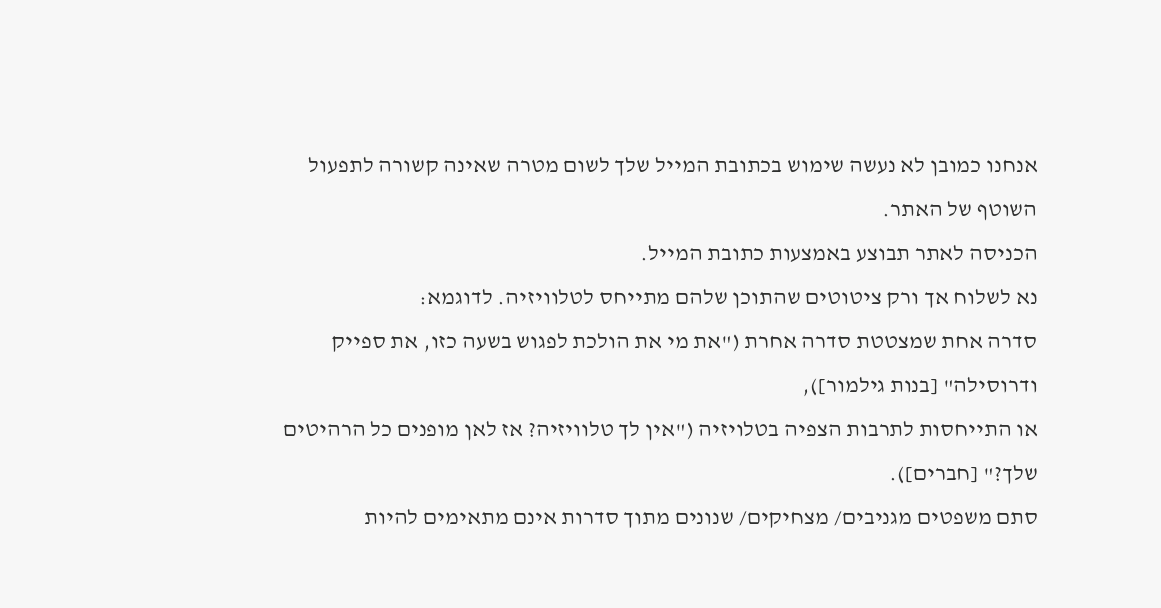אנחנו כמובן לא נעשה שימוש בכתובת המייל שלך לשום מטרה שאינה קשורה לתפעול השוטף של האתר.
הכניסה לאתר תבוצע באמצעות כתובת המייל.
נא לשלוח אך ורק ציטוטים שהתוכן שלהם מתייחס לטלוויזיה. לדוגמא:
סדרה אחת שמצטטת סדרה אחרת ("את מי את הולכת לפגוש בשעה כזו, את ספייק ודרוסילה" [בנות גילמור]),
או התייחסות לתרבות הצפיה בטלויזיה ("אין לך טלוויזיה? אז לאן מופנים כל הרהיטים שלך?" [חברים]).
סתם משפטים מגניבים/ מצחיקים/ שנונים מתוך סדרות אינם מתאימים להיות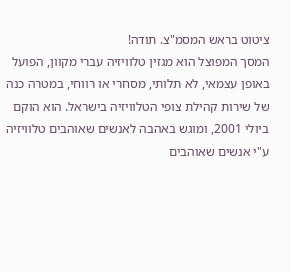ציטוט בראש המסמ"צ. תודה!
המסך המפוצל הוא מגזין טלוויזיה עברי מקוון, הפועל באופן עצמאי, לא תלותי, מסחרי או רווחי, במטרה כנה של שירות קהילת צופי הטלוויזיה בישראל. הוא הוקם ביולי 2001, ומוגש באהבה לאנשים שאוהבים טלוויזיה ע"י אנשים שאוהבים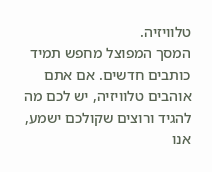טלוויזיה.
המסך המפוצל מחפש תמיד כותבים חדשים. אם אתם אוהבים טלוויזיה, יש לכם מה להגיד ורוצים שקולכם ישמע, אנו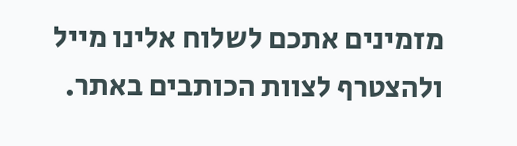מזמינים אתכם לשלוח אלינו מייל ולהצטרף לצוות הכותבים באתר.